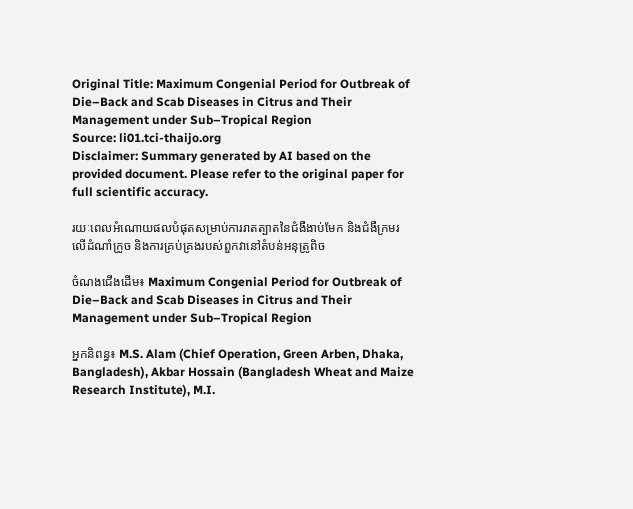Original Title: Maximum Congenial Period for Outbreak of Die–Back and Scab Diseases in Citrus and Their Management under Sub–Tropical Region
Source: li01.tci-thaijo.org
Disclaimer: Summary generated by AI based on the provided document. Please refer to the original paper for full scientific accuracy.

រយៈពេលអំណោយផលបំផុតសម្រាប់ការរាតត្បាតនៃជំងឺងាប់មែក និងជំងឺក្រមរលើដំណាំក្រូច និងការគ្រប់គ្រងរបស់ពួកវានៅតំបន់អនុត្រូពិច

ចំណងជើងដើម៖ Maximum Congenial Period for Outbreak of Die–Back and Scab Diseases in Citrus and Their Management under Sub–Tropical Region

អ្នកនិពន្ធ៖ M.S. Alam (Chief Operation, Green Arben, Dhaka, Bangladesh), Akbar Hossain (Bangladesh Wheat and Maize Research Institute), M.I.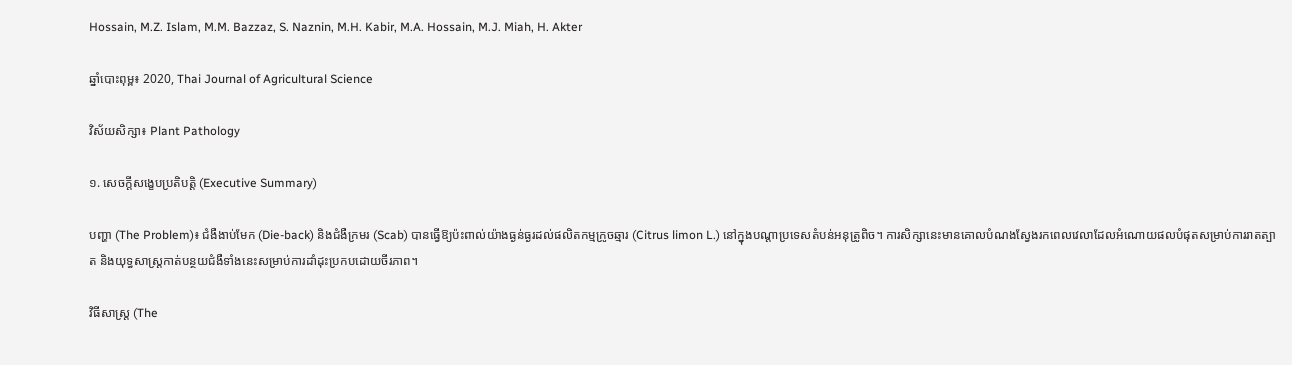Hossain, M.Z. Islam, M.M. Bazzaz, S. Naznin, M.H. Kabir, M.A. Hossain, M.J. Miah, H. Akter

ឆ្នាំបោះពុម្ព៖ 2020, Thai Journal of Agricultural Science

វិស័យសិក្សា៖ Plant Pathology

១. សេចក្តីសង្ខេបប្រតិបត្តិ (Executive Summary)

បញ្ហា (The Problem)៖ ជំងឺងាប់មែក (Die-back) និងជំងឺក្រមរ (Scab) បានធ្វើឱ្យប៉ះពាល់យ៉ាងធ្ងន់ធ្ងរដល់ផលិតកម្មក្រូចឆ្មារ (Citrus limon L.) នៅក្នុងបណ្តាប្រទេសតំបន់អនុត្រូពិច។ ការសិក្សានេះមានគោលបំណងស្វែងរកពេលវេលាដែលអំណោយផលបំផុតសម្រាប់ការរាតត្បាត និងយុទ្ធសាស្ត្រកាត់បន្ថយជំងឺទាំងនេះសម្រាប់ការដាំដុះប្រកបដោយចីរភាព។

វិធីសាស្ត្រ (The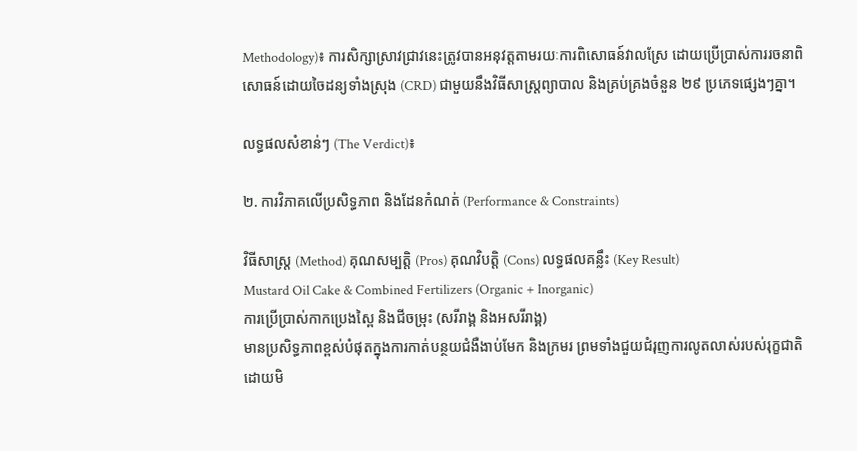Methodology)៖ ការសិក្សាស្រាវជ្រាវនេះត្រូវបានអនុវត្តតាមរយៈការពិសោធន៍វាលស្រែ ដោយប្រើប្រាស់ការរចនាពិសោធន៍ដោយចៃដន្យទាំងស្រុង (CRD) ជាមួយនឹងវិធីសាស្ត្រព្យាបាល និងគ្រប់គ្រងចំនួន ២៩ ប្រភេទផ្សេងៗគ្នា។

លទ្ធផលសំខាន់ៗ (The Verdict)៖

២. ការវិភាគលើប្រសិទ្ធភាព និងដែនកំណត់ (Performance & Constraints)

វិធីសាស្ត្រ (Method) គុណសម្បត្តិ (Pros) គុណវិបត្តិ (Cons) លទ្ធផលគន្លឹះ (Key Result)
Mustard Oil Cake & Combined Fertilizers (Organic + Inorganic)
ការប្រើប្រាស់កាកប្រេងស្ពៃ និងជីចម្រុះ (សរីរាង្គ និងអសរីរាង្គ)
មានប្រសិទ្ធភាពខ្ពស់បំផុតក្នុងការកាត់បន្ថយជំងឺងាប់មែក និងក្រមរ ព្រមទាំងជួយជំរុញការលូតលាស់របស់រុក្ខជាតិដោយមិ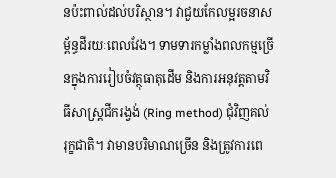នប៉ះពាល់ដល់បរិស្ថាន។ វាជួយកែលម្អរចនាសម្ព័ន្ធដីរយៈពេលវែង។ ទាមទារកម្លាំងពលកម្មច្រើនក្នុងការរៀបចំវត្ថុធាតុដើម និងការអនុវត្តតាមវិធីសាស្ត្រជីករង្វង់ (Ring method) ជុំវិញគល់រុក្ខជាតិ។ វាមានបរិមាណច្រើន និងត្រូវការពេ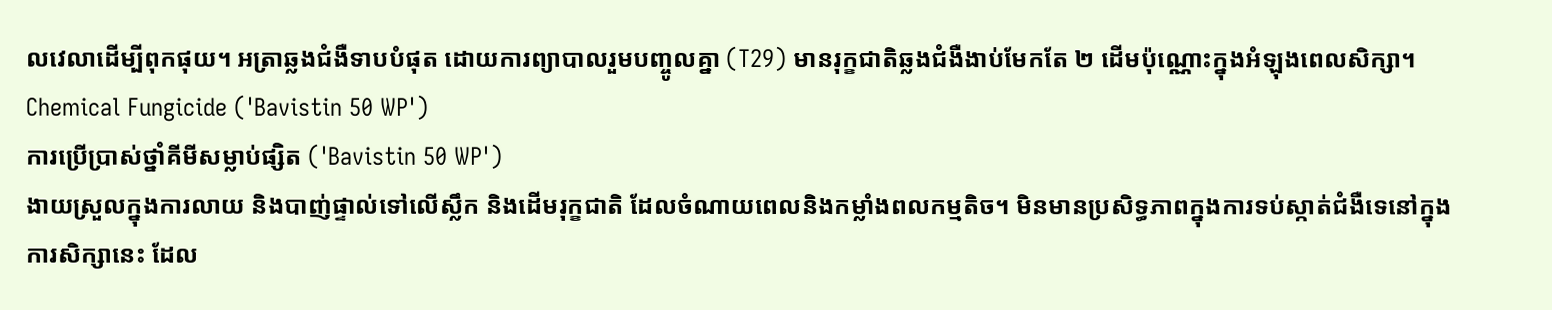លវេលាដើម្បីពុកផុយ។ អត្រាឆ្លងជំងឺទាបបំផុត ដោយការព្យាបាលរួមបញ្ចូលគ្នា (T29) មានរុក្ខជាតិឆ្លងជំងឺងាប់មែកតែ ២ ដើមប៉ុណ្ណោះក្នុងអំឡុងពេលសិក្សា។
Chemical Fungicide ('Bavistin 50 WP')
ការប្រើប្រាស់ថ្នាំគីមីសម្លាប់ផ្សិត ('Bavistin 50 WP')
ងាយស្រួលក្នុងការលាយ និងបាញ់ផ្ទាល់ទៅលើស្លឹក និងដើមរុក្ខជាតិ ដែលចំណាយពេលនិងកម្លាំងពលកម្មតិច។ មិនមានប្រសិទ្ធភាពក្នុងការទប់ស្កាត់ជំងឺទេនៅក្នុងការសិក្សានេះ ដែល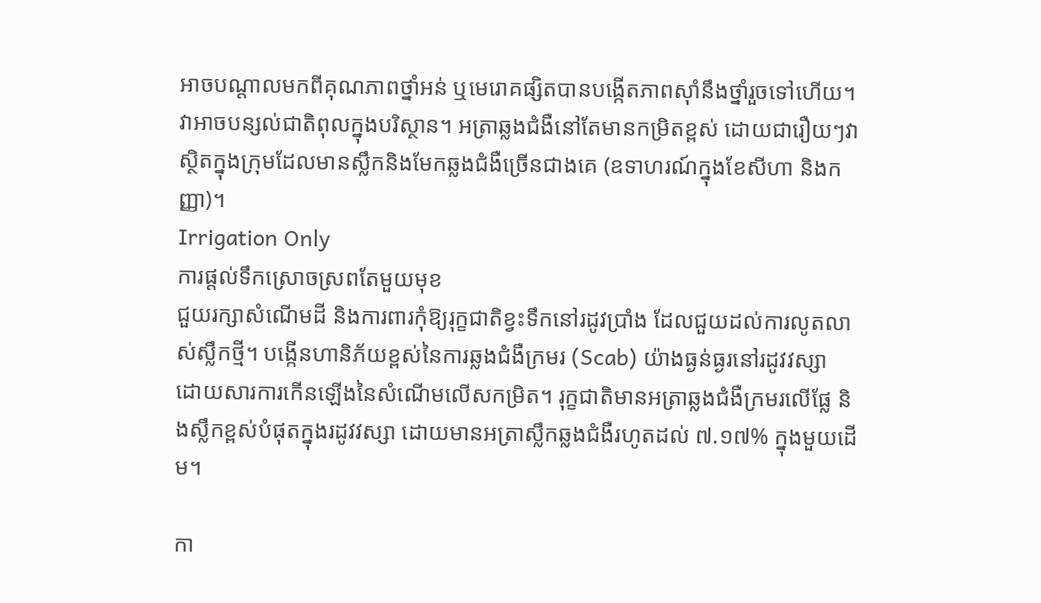អាចបណ្តាលមកពីគុណភាពថ្នាំអន់ ឬមេរោគផ្សិតបានបង្កើតភាពស៊ាំនឹងថ្នាំរួចទៅហើយ។ វាអាចបន្សល់ជាតិពុលក្នុងបរិស្ថាន។ អត្រាឆ្លងជំងឺនៅតែមានកម្រិតខ្ពស់ ដោយជារឿយៗវាស្ថិតក្នុងក្រុមដែលមានស្លឹកនិងមែកឆ្លងជំងឺច្រើនជាងគេ (ឧទាហរណ៍ក្នុងខែសីហា និងកញ្ញា)។
Irrigation Only
ការផ្តល់ទឹកស្រោចស្រពតែមួយមុខ
ជួយរក្សាសំណើមដី និងការពារកុំឱ្យរុក្ខជាតិខ្វះទឹកនៅរដូវប្រាំង ដែលជួយដល់ការលូតលាស់ស្លឹកថ្មី។ បង្កើនហានិភ័យខ្ពស់នៃការឆ្លងជំងឺក្រមរ (Scab) យ៉ាងធ្ងន់ធ្ងរនៅរដូវវស្សា ដោយសារការកើនឡើងនៃសំណើមលើសកម្រិត។ រុក្ខជាតិមានអត្រាឆ្លងជំងឺក្រមរលើផ្លែ និងស្លឹកខ្ពស់បំផុតក្នុងរដូវវស្សា ដោយមានអត្រាស្លឹកឆ្លងជំងឺរហូតដល់ ៧.១៧% ក្នុងមួយដើម។

កា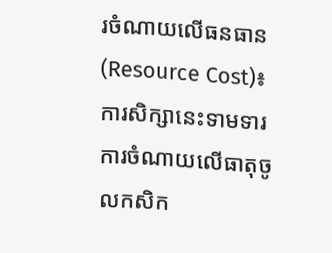រចំណាយលើធនធាន (Resource Cost)៖ ការសិក្សានេះទាមទារការចំណាយលើធាតុចូលកសិក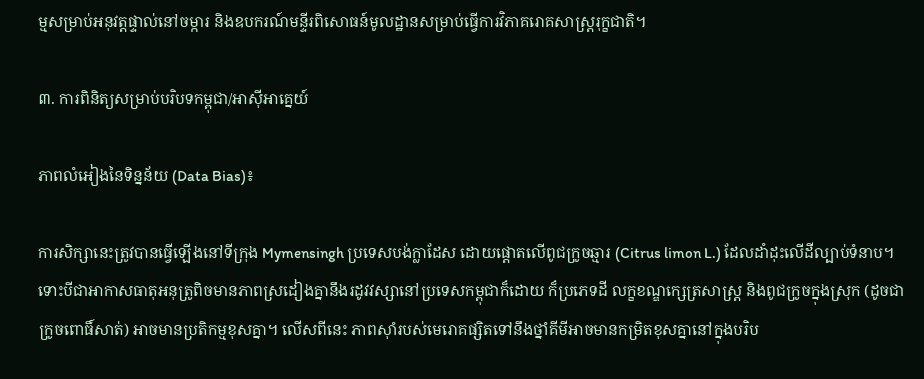ម្មសម្រាប់អនុវត្តផ្ទាល់នៅចម្ការ និងឧបករណ៍មន្ទីរពិសោធន៍មូលដ្ឋានសម្រាប់ធ្វើការវិភាគរោគសាស្ត្ររុក្ខជាតិ។

៣. ការពិនិត្យសម្រាប់បរិបទកម្ពុជា/អាស៊ីអាគ្នេយ៍

ភាពលំអៀងនៃទិន្នន័យ (Data Bias)៖

ការសិក្សានេះត្រូវបានធ្វើឡើងនៅទីក្រុង Mymensingh ប្រទេសបង់ក្លាដែស ដោយផ្តោតលើពូជក្រូចឆ្មារ (Citrus limon L.) ដែលដាំដុះលើដីល្បាប់ទំនាប។ ទោះបីជាអាកាសធាតុអនុត្រូពិចមានភាពស្រដៀងគ្នានឹងរដូវវស្សានៅប្រទេសកម្ពុជាក៏ដោយ ក៏ប្រភេទដី លក្ខខណ្ឌក្សេត្រសាស្ត្រ និងពូជក្រូចក្នុងស្រុក (ដូចជា ក្រូចពោធិ៍សាត់) អាចមានប្រតិកម្មខុសគ្នា។ លើសពីនេះ ភាពស៊ាំរបស់មេរោគផ្សិតទៅនឹងថ្នាំគីមីអាចមានកម្រិតខុសគ្នានៅក្នុងបរិប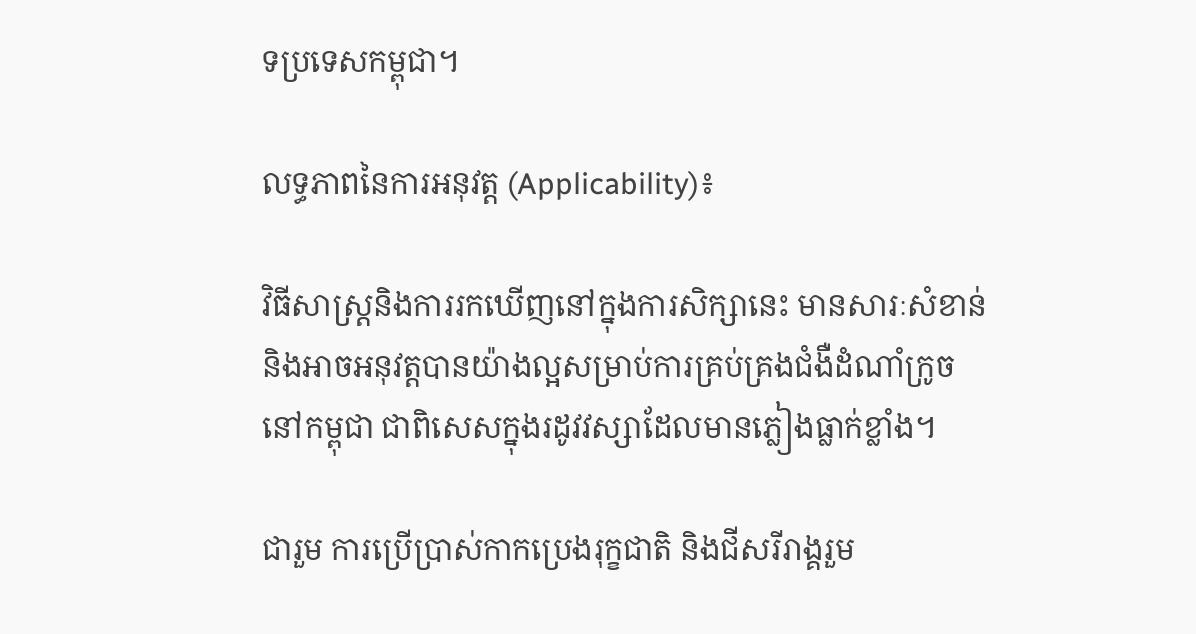ទប្រទេសកម្ពុជា។

លទ្ធភាពនៃការអនុវត្ត (Applicability)៖

វិធីសាស្ត្រនិងការរកឃើញនៅក្នុងការសិក្សានេះ មានសារៈសំខាន់និងអាចអនុវត្តបានយ៉ាងល្អសម្រាប់ការគ្រប់គ្រងជំងឺដំណាំក្រូចនៅកម្ពុជា ជាពិសេសក្នុងរដូវវស្សាដែលមានភ្លៀងធ្លាក់ខ្លាំង។

ជារួម ការប្រើប្រាស់កាកប្រេងរុក្ខជាតិ និងជីសរីរាង្គរួម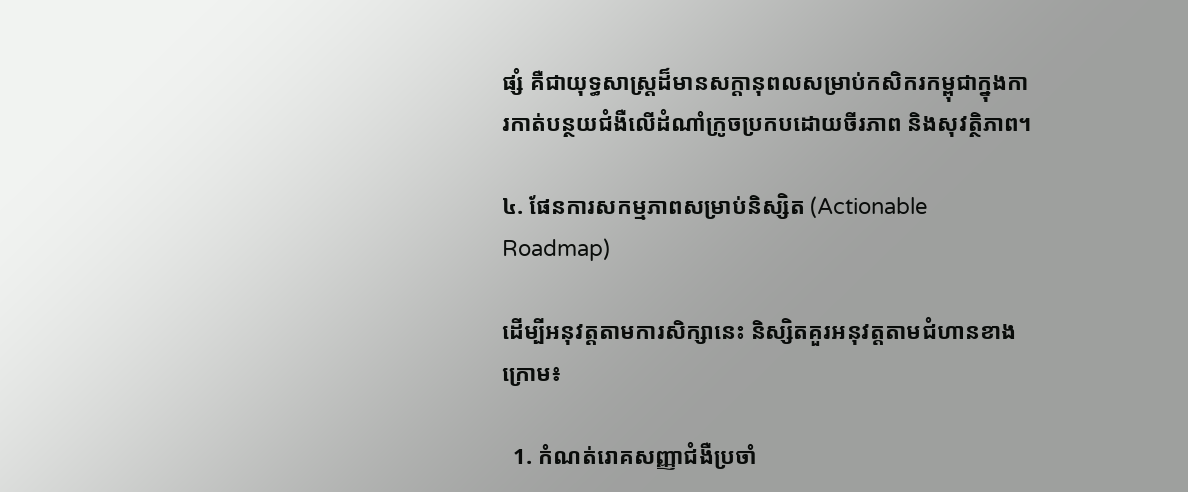ផ្សំ គឺជាយុទ្ធសាស្ត្រដ៏មានសក្តានុពលសម្រាប់កសិករកម្ពុជាក្នុងការកាត់បន្ថយជំងឺលើដំណាំក្រូចប្រកបដោយចីរភាព និងសុវត្ថិភាព។

៤. ផែនការសកម្មភាពសម្រាប់និស្សិត (Actionable Roadmap)

ដើម្បីអនុវត្តតាមការសិក្សានេះ និស្សិតគួរអនុវត្តតាមជំហានខាងក្រោម៖

  1. កំណត់រោគសញ្ញាជំងឺប្រចាំ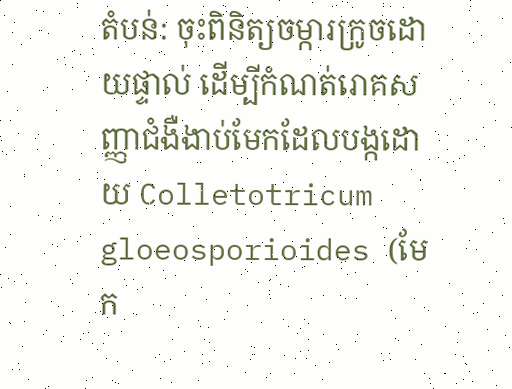តំបន់: ចុះពិនិត្យចម្ការក្រូចដោយផ្ទាល់ ដើម្បីកំណត់រោគសញ្ញាជំងឺងាប់មែកដែលបង្កដោយ Colletotricum gloeosporioides (មែក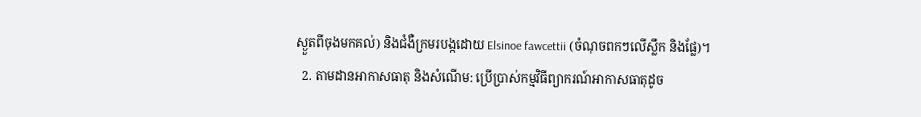ស្ងួតពីចុងមកគល់) និងជំងឺក្រមរបង្កដោយ Elsinoe fawcettii (ចំណុចពកៗលើស្លឹក និងផ្លែ)។
  2. តាមដានអាកាសធាតុ និងសំណើម: ប្រើប្រាស់កម្មវិធីព្យាករណ៍អាកាសធាតុដូច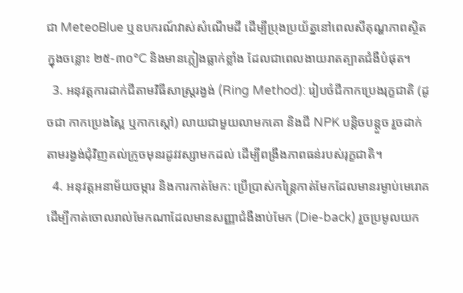ជា MeteoBlue ឬឧបករណ៍វាស់សំណើមដី ដើម្បីប្រុងប្រយ័ត្ននៅពេលសីតុណ្ហភាពស្ថិតក្នុងចន្លោះ ២៥-៣០°C និងមានភ្លៀងធ្លាក់ខ្លាំង ដែលជាពេលងាយរាតត្បាតជំងឺបំផុត។
  3. អនុវត្តការដាក់ជីតាមវិធីសាស្ត្ររង្វង់ (Ring Method): រៀបចំជីកាកប្រេងរុក្ខជាតិ (ដូចជា កាកប្រេងស្ពៃ ឬកាកស្តៅ) លាយជាមួយលាមកគោ និងជី NPK បន្តិចបន្តួច រួចដាក់តាមរង្វង់ជុំវិញគល់ក្រូចមុនរដូវវស្សាមកដល់ ដើម្បីពង្រឹងភាពធន់របស់រុក្ខជាតិ។
  4. អនុវត្តអនាម័យចម្ការ និងការកាត់មែក: ប្រើប្រាស់កន្ត្រៃកាត់មែកដែលមានរម្ងាប់មេរោគ ដើម្បីកាត់ចោលរាល់មែកណាដែលមានសញ្ញាជំងឺងាប់មែក (Die-back) រួចប្រមូលយក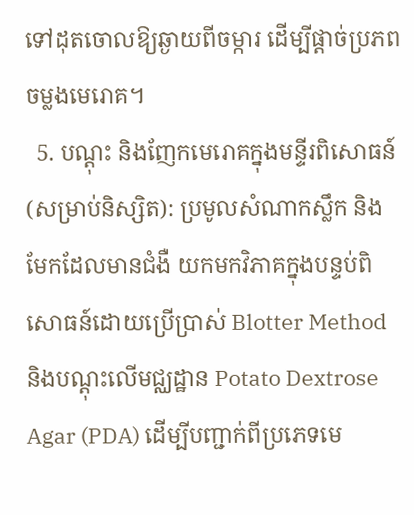ទៅដុតចោលឱ្យឆ្ងាយពីចម្ការ ដើម្បីផ្តាច់ប្រភពចម្លងមេរោគ។
  5. បណ្ដុះ និងញែកមេរោគក្នុងមន្ទីរពិសោធន៍ (សម្រាប់និស្សិត): ប្រមូលសំណាកស្លឹក និងមែកដែលមានជំងឺ យកមកវិភាគក្នុងបន្ទប់ពិសោធន៍ដោយប្រើប្រាស់ Blotter Method និងបណ្ដុះលើមជ្ឈដ្ឋាន Potato Dextrose Agar (PDA) ដើម្បីបញ្ជាក់ពីប្រភេទមេ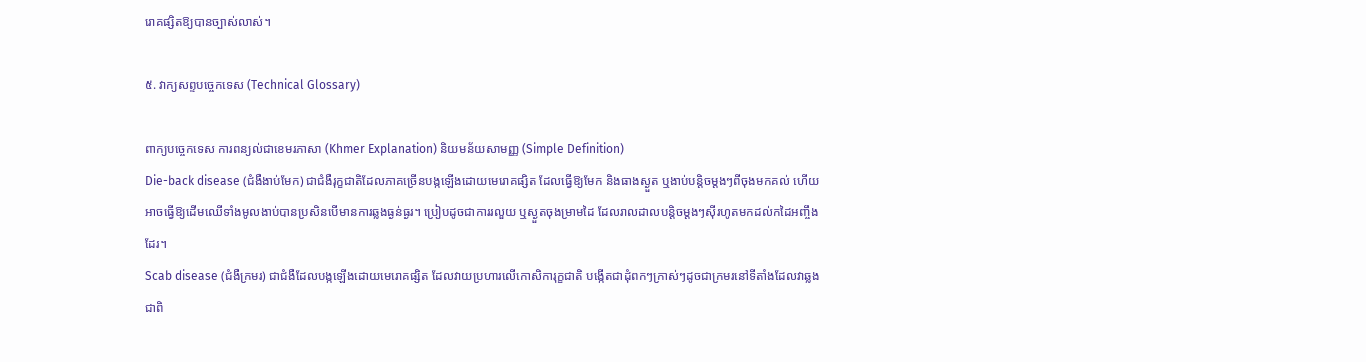រោគផ្សិតឱ្យបានច្បាស់លាស់។

៥. វាក្យសព្ទបច្ចេកទេស (Technical Glossary)

ពាក្យបច្ចេកទេស ការពន្យល់ជាខេមរភាសា (Khmer Explanation) និយមន័យសាមញ្ញ (Simple Definition)
Die-back disease (ជំងឺងាប់មែក) ជាជំងឺរុក្ខជាតិដែលភាគច្រើនបង្កឡើងដោយមេរោគផ្សិត ដែលធ្វើឱ្យមែក និងធាងស្ងួត ឬងាប់បន្តិចម្តងៗពីចុងមកគល់ ហើយអាចធ្វើឱ្យដើមឈើទាំងមូលងាប់បានប្រសិនបើមានការឆ្លងធ្ងន់ធ្ងរ។ ប្រៀបដូចជាការរលួយ ឬស្ងួតចុងម្រាមដៃ ដែលរាលដាលបន្តិចម្តងៗស៊ីរហូតមកដល់កដៃអញ្ចឹងដែរ។
Scab disease (ជំងឺក្រមរ) ជាជំងឺដែលបង្កឡើងដោយមេរោគផ្សិត ដែលវាយប្រហារលើកោសិការុក្ខជាតិ បង្កើតជាដុំពកៗក្រាស់ៗដូចជាក្រមរនៅទីតាំងដែលវាឆ្លង ជាពិ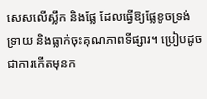សេសលើស្លឹក និងផ្លែ ដែលធ្វើឱ្យផ្លែខូចទ្រង់ទ្រាយ និងធ្លាក់ចុះគុណភាពទីផ្សារ។ ប្រៀបដូចជាការកើតមុនក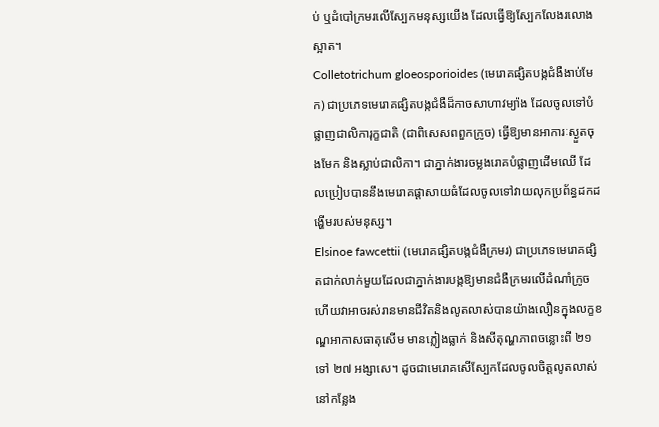ប់ ឬដំបៅក្រមរលើស្បែកមនុស្សយើង ដែលធ្វើឱ្យស្បែកលែងរលោងស្អាត។
Colletotrichum gloeosporioides (មេរោគផ្សិតបង្កជំងឺងាប់មែក) ជាប្រភេទមេរោគផ្សិតបង្កជំងឺដ៏កាចសាហាវម្យ៉ាង ដែលចូលទៅបំផ្លាញជាលិការុក្ខជាតិ (ជាពិសេសពពួកក្រូច) ធ្វើឱ្យមានអាការៈស្ងួតចុងមែក និងស្លាប់ជាលិកា។ ជាភ្នាក់ងារចម្លងរោគបំផ្លាញដើមឈើ ដែលប្រៀបបាននឹងមេរោគផ្តាសាយធំដែលចូលទៅវាយលុកប្រព័ន្ធដកដង្ហើមរបស់មនុស្ស។
Elsinoe fawcettii (មេរោគផ្សិតបង្កជំងឺក្រមរ) ជាប្រភេទមេរោគផ្សិតជាក់លាក់មួយដែលជាភ្នាក់ងារបង្កឱ្យមានជំងឺក្រមរលើដំណាំក្រូច ហើយវាអាចរស់រានមានជីវិតនិងលូតលាស់បានយ៉ាងលឿនក្នុងលក្ខខណ្ឌអាកាសធាតុសើម មានភ្លៀងធ្លាក់ និងសីតុណ្ហភាពចន្លោះពី ២១ ទៅ ២៧ អង្សាសេ។ ដូចជាមេរោគសើស្បែកដែលចូលចិត្តលូតលាស់នៅកន្លែង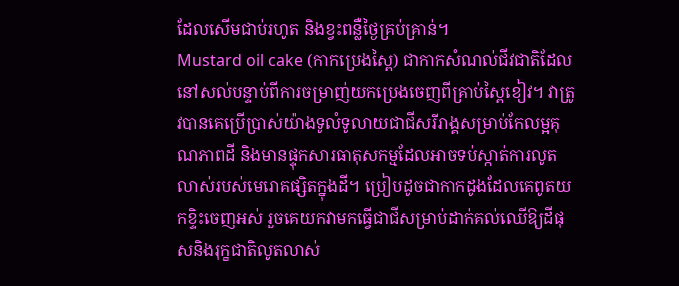ដែលសើមជាប់រហូត និងខ្វះពន្លឺថ្ងៃគ្រប់គ្រាន់។
Mustard oil cake (កាកប្រេងស្ពៃ) ជាកាកសំណល់ជីវជាតិដែលនៅសល់បន្ទាប់ពីការចម្រាញ់យកប្រេងចេញពីគ្រាប់ស្ពៃខៀវ។ វាត្រូវបានគេប្រើប្រាស់យ៉ាងទូលំទូលាយជាជីសរីរាង្គសម្រាប់កែលម្អគុណភាពដី និងមានផ្ទុកសារធាតុសកម្មដែលអាចទប់ស្កាត់ការលូតលាស់របស់មេរោគផ្សិតក្នុងដី។ ប្រៀបដូចជាកាកដូងដែលគេពូតយកខ្ទិះចេញអស់ រួចគេយកវាមកធ្វើជាជីសម្រាប់ដាក់គល់ឈើឱ្យដីផុសនិងរុក្ខជាតិលូតលាស់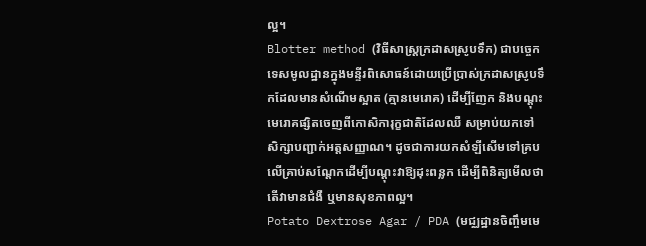ល្អ។
Blotter method (វិធីសាស្ត្រក្រដាសស្រូបទឹក) ជាបច្ចេកទេសមូលដ្ឋានក្នុងមន្ទីរពិសោធន៍ដោយប្រើប្រាស់ក្រដាសស្រូបទឹកដែលមានសំណើមស្អាត (គ្មានមេរោគ) ដើម្បីញែក និងបណ្ដុះមេរោគផ្សិតចេញពីកោសិការុក្ខជាតិដែលឈឺ សម្រាប់យកទៅសិក្សាបញ្ជាក់អត្តសញ្ញាណ។ ដូចជាការយកសំឡីសើមទៅគ្របលើគ្រាប់សណ្តែកដើម្បីបណ្ដុះវាឱ្យដុះពន្លក ដើម្បីពិនិត្យមើលថាតើវាមានជំងឺ ឬមានសុខភាពល្អ។
Potato Dextrose Agar / PDA (មជ្ឈដ្ឋានចិញ្ចឹមមេ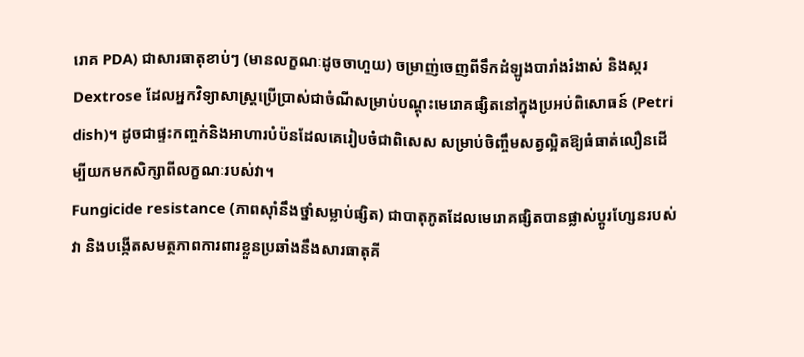រោគ PDA) ជាសារធាតុខាប់ៗ (មានលក្ខណៈដូចចាហួយ) ចម្រាញ់ចេញពីទឹកដំឡូងបារាំងរំងាស់ និងស្ករ Dextrose ដែលអ្នកវិទ្យាសាស្ត្រប្រើប្រាស់ជាចំណីសម្រាប់បណ្ដុះមេរោគផ្សិតនៅក្នុងប្រអប់ពិសោធន៍ (Petri dish)។ ដូចជាផ្ទះកញ្ចក់និងអាហារបំប៉នដែលគេរៀបចំជាពិសេស សម្រាប់ចិញ្ចឹមសត្វល្អិតឱ្យធំធាត់លឿនដើម្បីយកមកសិក្សាពីលក្ខណៈរបស់វា។
Fungicide resistance (ភាពស៊ាំនឹងថ្នាំសម្លាប់ផ្សិត) ជាបាតុភូតដែលមេរោគផ្សិតបានផ្លាស់ប្តូរហ្សែនរបស់វា និងបង្កើតសមត្ថភាពការពារខ្លួនប្រឆាំងនឹងសារធាតុគី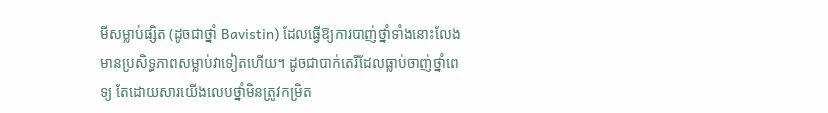មីសម្លាប់ផ្សិត (ដូចជាថ្នាំ Bavistin) ដែលធ្វើឱ្យការបាញ់ថ្នាំទាំងនោះលែងមានប្រសិទ្ធភាពសម្លាប់វាទៀតហើយ។ ដូចជាបាក់តេរីដែលធ្លាប់ចាញ់ថ្នាំពេទ្យ តែដោយសារយើងលេបថ្នាំមិនត្រូវកម្រិត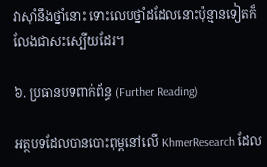វាស៊ាំនឹងថ្នាំនោះ ទោះលេបថ្នាំដដែលនោះប៉ុន្មានទៀតក៏លែងជាសះស្បើយដែរ។

៦. ប្រធានបទពាក់ព័ន្ធ (Further Reading)

អត្ថបទដែលបានបោះពុម្ពនៅលើ KhmerResearch ដែល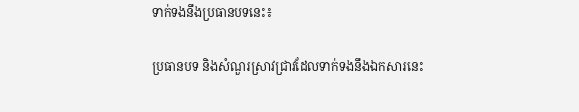ទាក់ទងនឹងប្រធានបទនេះ៖

ប្រធានបទ និងសំណួរស្រាវជ្រាវដែលទាក់ទងនឹងឯកសារនេះ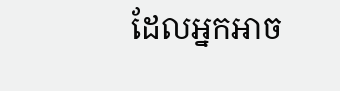ដែលអ្នកអាច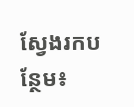ស្វែងរកបន្ថែម៖